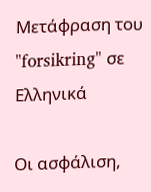Μετάφραση του "forsikring" σε Ελληνικά

Οι ασφάλιση,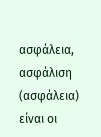ασφάλεια, ασφάλιση (ασφάλεια) είναι οι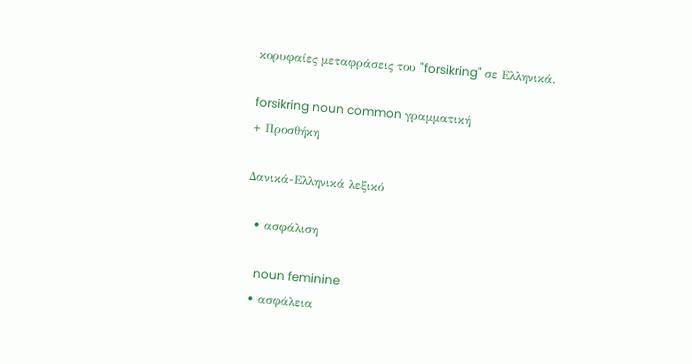κορυφαίες μεταφράσεις του "forsikring" σε Ελληνικά.

forsikring noun common γραμματική
+ Προσθήκη

Δανικά-Ελληνικά λεξικό

  • ασφάλιση

    noun feminine
  • ασφάλεια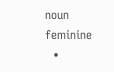noun feminine
  •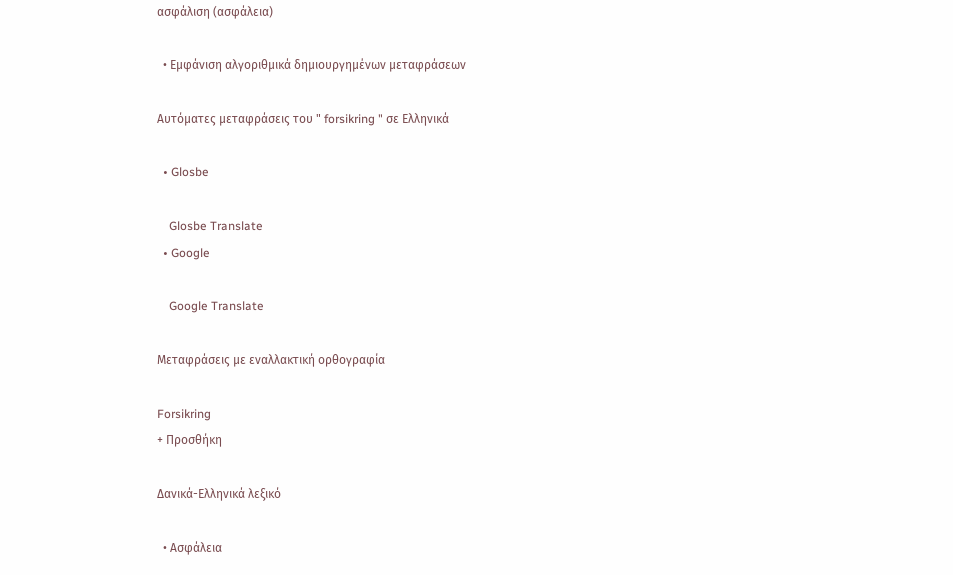ασφάλιση (ασφάλεια)

  • Εμφάνιση αλγοριθμικά δημιουργημένων μεταφράσεων

Αυτόματες μεταφράσεις του " forsikring " σε Ελληνικά

  • Glosbe

    Glosbe Translate
  • Google

    Google Translate

Μεταφράσεις με εναλλακτική ορθογραφία

Forsikring
+ Προσθήκη

Δανικά-Ελληνικά λεξικό

  • Ασφάλεια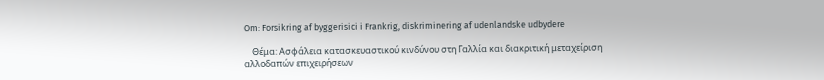Om: Forsikring af byggerisici i Frankrig, diskriminering af udenlandske udbydere

    Θέμα: Ασφάλεια κατασκευαστικού κινδύνου στη Γαλλία και διακριτική μεταχείριση αλλοδαπών επιχειρήσεων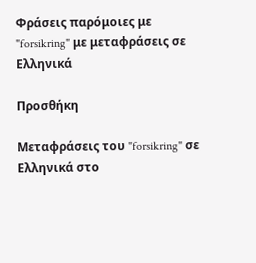Φράσεις παρόμοιες με "forsikring" με μεταφράσεις σε Ελληνικά

Προσθήκη

Μεταφράσεις του "forsikring" σε Ελληνικά στο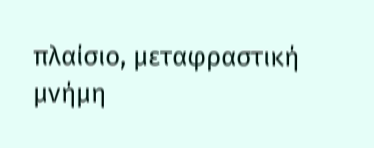πλαίσιο, μεταφραστική μνήμη